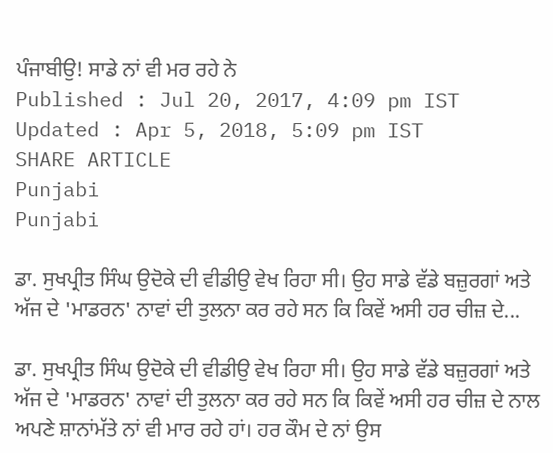ਪੰਜਾਬੀਉ! ਸਾਡੇ ਨਾਂ ਵੀ ਮਰ ਰਹੇ ਨੇ
Published : Jul 20, 2017, 4:09 pm IST
Updated : Apr 5, 2018, 5:09 pm IST
SHARE ARTICLE
Punjabi
Punjabi

ਡਾ. ਸੁਖਪ੍ਰੀਤ ਸਿੰਘ ਉਦੋਕੇ ਦੀ ਵੀਡੀਉ ਵੇਖ ਰਿਹਾ ਸੀ। ਉਹ ਸਾਡੇ ਵੱਡੇ ਬਜ਼ੁਰਗਾਂ ਅਤੇ ਅੱਜ ਦੇ 'ਮਾਡਰਨ' ਨਾਵਾਂ ਦੀ ਤੁਲਨਾ ਕਰ ਰਹੇ ਸਨ ਕਿ ਕਿਵੇਂ ਅਸੀ ਹਰ ਚੀਜ਼ ਦੇ...

ਡਾ. ਸੁਖਪ੍ਰੀਤ ਸਿੰਘ ਉਦੋਕੇ ਦੀ ਵੀਡੀਉ ਵੇਖ ਰਿਹਾ ਸੀ। ਉਹ ਸਾਡੇ ਵੱਡੇ ਬਜ਼ੁਰਗਾਂ ਅਤੇ ਅੱਜ ਦੇ 'ਮਾਡਰਨ' ਨਾਵਾਂ ਦੀ ਤੁਲਨਾ ਕਰ ਰਹੇ ਸਨ ਕਿ ਕਿਵੇਂ ਅਸੀ ਹਰ ਚੀਜ਼ ਦੇ ਨਾਲ ਅਪਣੇ ਸ਼ਾਨਾਂਮੱਤੇ ਨਾਂ ਵੀ ਮਾਰ ਰਹੇ ਹਾਂ। ਹਰ ਕੌਮ ਦੇ ਨਾਂ ਉਸ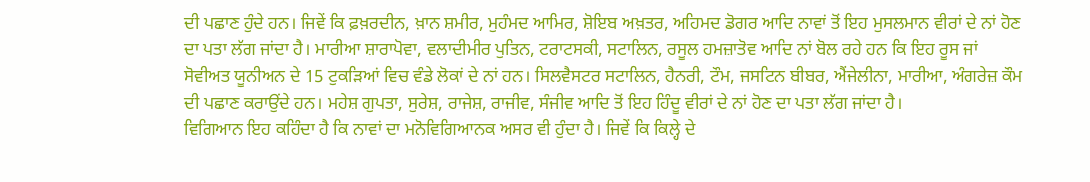ਦੀ ਪਛਾਣ ਹੁੰਦੇ ਹਨ। ਜਿਵੇਂ ਕਿ ਫ਼ਖ਼ਰਦੀਨ, ਖ਼ਾਨ ਸ਼ਮੀਰ, ਮੁਹੰਮਦ ਆਮਿਰ, ਸ਼ੋਇਬ ਅਖ਼ਤਰ, ਅਹਿਮਦ ਡੋਗਰ ਆਦਿ ਨਾਵਾਂ ਤੋਂ ਇਹ ਮੁਸਲਮਾਨ ਵੀਰਾਂ ਦੇ ਨਾਂ ਹੋਣ ਦਾ ਪਤਾ ਲੱਗ ਜਾਂਦਾ ਹੈ। ਮਾਰੀਆ ਸ਼ਾਰਾਪੋਵਾ, ਵਲਾਦੀਮੀਰ ਪੁਤਿਨ, ਟਰਾਟਸਕੀ, ਸਟਾਲਿਨ, ਰਸੂਲ ਹਮਜ਼ਾਤੋਵ ਆਦਿ ਨਾਂ ਬੋਲ ਰਹੇ ਹਨ ਕਿ ਇਹ ਰੂਸ ਜਾਂ ਸੋਵੀਅਤ ਯੂਨੀਅਨ ਦੇ 15 ਟੁਕੜਿਆਂ ਵਿਚ ਵੰਡੇ ਲੋਕਾਂ ਦੇ ਨਾਂ ਹਨ। ਸਿਲਵੈਸਟਰ ਸਟਾਲਿਨ, ਹੈਨਰੀ, ਟੌਮ, ਜਸਟਿਨ ਬੀਬਰ, ਐਂਜੇਲੀਨਾ, ਮਾਰੀਆ, ਅੰਗਰੇਜ਼ ਕੌਮ ਦੀ ਪਛਾਣ ਕਰਾਉਂਦੇ ਹਨ। ਮਹੇਸ਼ ਗੁਪਤਾ, ਸੁਰੇਸ਼, ਰਾਜੇਸ਼, ਰਾਜੀਵ, ਸੰਜੀਵ ਆਦਿ ਤੋਂ ਇਹ ਹਿੰਦੂ ਵੀਰਾਂ ਦੇ ਨਾਂ ਹੋਣ ਦਾ ਪਤਾ ਲੱਗ ਜਾਂਦਾ ਹੈ।
ਵਿਗਿਆਨ ਇਹ ਕਹਿੰਦਾ ਹੈ ਕਿ ਨਾਵਾਂ ਦਾ ਮਨੋਵਿਗਿਆਨਕ ਅਸਰ ਵੀ ਹੁੰਦਾ ਹੈ। ਜਿਵੇਂ ਕਿ ਕਿਲ੍ਹੇ ਦੇ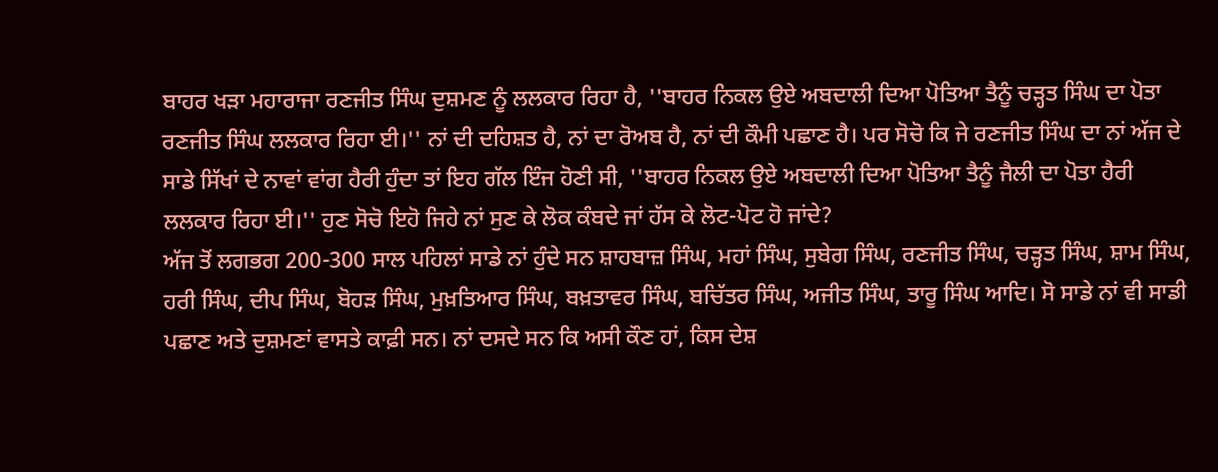ਬਾਹਰ ਖੜਾ ਮਹਾਰਾਜਾ ਰਣਜੀਤ ਸਿੰਘ ਦੁਸ਼ਮਣ ਨੂੰ ਲਲਕਾਰ ਰਿਹਾ ਹੈ, ''ਬਾਹਰ ਨਿਕਲ ਉਏ ਅਬਦਾਲੀ ਦਿਆ ਪੋਤਿਆ ਤੈਨੂੰ ਚੜ੍ਹਤ ਸਿੰਘ ਦਾ ਪੋਤਾ ਰਣਜੀਤ ਸਿੰਘ ਲਲਕਾਰ ਰਿਹਾ ਈ।'' ਨਾਂ ਦੀ ਦਹਿਸ਼ਤ ਹੈ, ਨਾਂ ਦਾ ਰੋਅਬ ਹੈ, ਨਾਂ ਦੀ ਕੌਮੀ ਪਛਾਣ ਹੈ। ਪਰ ਸੋਚੋ ਕਿ ਜੇ ਰਣਜੀਤ ਸਿੰਘ ਦਾ ਨਾਂ ਅੱਜ ਦੇ ਸਾਡੇ ਸਿੱਖਾਂ ਦੇ ਨਾਵਾਂ ਵਾਂਗ ਹੈਰੀ ਹੁੰਦਾ ਤਾਂ ਇਹ ਗੱਲ ਇੰਜ ਹੋਣੀ ਸੀ, ''ਬਾਹਰ ਨਿਕਲ ਉਏ ਅਬਦਾਲੀ ਦਿਆ ਪੋਤਿਆ ਤੈਨੂੰ ਜੈਲੀ ਦਾ ਪੋਤਾ ਹੈਰੀ ਲਲਕਾਰ ਰਿਹਾ ਈ।'' ਹੁਣ ਸੋਚੋ ਇਹੋ ਜਿਹੇ ਨਾਂ ਸੁਣ ਕੇ ਲੋਕ ਕੰਬਦੇ ਜਾਂ ਹੱਸ ਕੇ ਲੋਟ-ਪੋਟ ਹੋ ਜਾਂਦੇ?
ਅੱਜ ਤੋਂ ਲਗਭਗ 200-300 ਸਾਲ ਪਹਿਲਾਂ ਸਾਡੇ ਨਾਂ ਹੁੰਦੇ ਸਨ ਸ਼ਾਹਬਾਜ਼ ਸਿੰਘ, ਮਹਾਂ ਸਿੰਘ, ਸੁਬੇਗ ਸਿੰਘ, ਰਣਜੀਤ ਸਿੰਘ, ਚੜ੍ਹਤ ਸਿੰਘ, ਸ਼ਾਮ ਸਿੰਘ, ਹਰੀ ਸਿੰਘ, ਦੀਪ ਸਿੰਘ, ਬੋਹੜ ਸਿੰਘ, ਮੁਖ਼ਤਿਆਰ ਸਿੰਘ, ਬਖ਼ਤਾਵਰ ਸਿੰਘ, ਬਚਿੱਤਰ ਸਿੰਘ, ਅਜੀਤ ਸਿੰਘ, ਤਾਰੂ ਸਿੰਘ ਆਦਿ। ਸੋ ਸਾਡੇ ਨਾਂ ਵੀ ਸਾਡੀ ਪਛਾਣ ਅਤੇ ਦੁਸ਼ਮਣਾਂ ਵਾਸਤੇ ਕਾਫ਼ੀ ਸਨ। ਨਾਂ ਦਸਦੇ ਸਨ ਕਿ ਅਸੀ ਕੌਣ ਹਾਂ, ਕਿਸ ਦੇਸ਼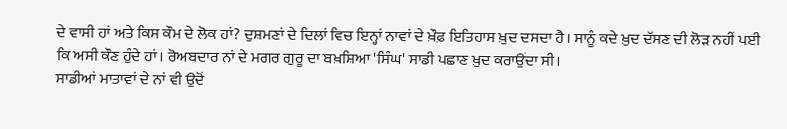ਦੇ ਵਾਸੀ ਹਾਂ ਅਤੇ ਕਿਸ ਕੌਮ ਦੇ ਲੋਕ ਹਾਂ? ਦੁਸ਼ਮਣਾਂ ਦੇ ਦਿਲਾਂ ਵਿਚ ਇਨ੍ਹਾਂ ਨਾਵਾਂ ਦੇ ਖ਼ੌਫ਼ ਇਤਿਹਾਸ ਖ਼ੁਦ ਦਸਦਾ ਹੈ। ਸਾਨੂੰ ਕਦੇ ਖ਼ੁਦ ਦੱਸਣ ਦੀ ਲੋੜ ਨਹੀਂ ਪਈ ਕਿ ਅਸੀ ਕੌਣ ਹੁੰਦੇ ਹਾਂ। ਰੋਅਬਦਾਰ ਨਾਂ ਦੇ ਮਗਰ ਗੁਰੂ ਦਾ ਬਖ਼ਸ਼ਿਆ 'ਸਿੰਘ' ਸਾਡੀ ਪਛਾਣ ਖ਼ੁਦ ਕਰਾਉਂਦਾ ਸੀ।
ਸਾਡੀਆਂ ਮਾਤਾਵਾਂ ਦੇ ਨਾਂ ਵੀ ਉਦੋਂ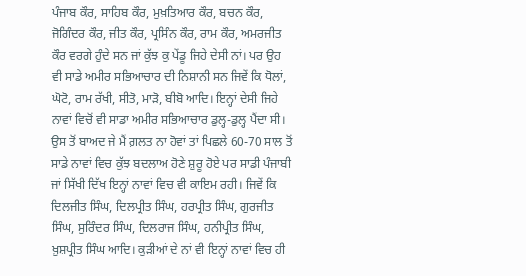ਪੰਜਾਬ ਕੌਰ, ਸਾਹਿਬ ਕੌਰ, ਮੁਖ਼ਤਿਆਰ ਕੌਰ, ਬਚਨ ਕੌਰ, ਜੋਗਿੰਦਰ ਕੌਰ, ਜੀਤ ਕੌਰ, ਪ੍ਰਸਿੰਨ ਕੌਰ, ਰਾਮ ਕੌਰ, ਅਮਰਜੀਤ ਕੌਰ ਵਰਗੇ ਹੁੰਦੇ ਸਨ ਜਾਂ ਕੁੱਝ ਕੁ ਪੇਂਡੂ ਜਿਹੇ ਦੇਸੀ ਨਾਂ। ਪਰ ਉਹ ਵੀ ਸਾਡੇ ਅਮੀਰ ਸਭਿਆਚਾਰ ਦੀ ਨਿਸ਼ਾਨੀ ਸਨ ਜਿਵੇਂ ਕਿ ਧੋਲਾਂ, ਘੋਟੋ, ਰਾਮ ਰੱਖੀ, ਸੀਤੋ, ਮਾੜੋ, ਬੀਬੋ ਆਦਿ। ਇਨ੍ਹਾਂ ਦੇਸੀ ਜਿਹੇ ਨਾਵਾਂ ਵਿਚੋਂ ਵੀ ਸਾਡਾ ਅਮੀਰ ਸਭਿਆਚਾਰ ਡੁਲ੍ਹ-ਡੁਲ੍ਹ ਪੈਂਦਾ ਸੀ।
ਉਸ ਤੋਂ ਬਾਅਦ ਜੇ ਮੈਂ ਗ਼ਲਤ ਨਾ ਹੋਵਾਂ ਤਾਂ ਪਿਛਲੇ 60-70 ਸਾਲ ਤੋਂ ਸਾਡੇ ਨਾਵਾਂ ਵਿਚ ਕੁੱਝ ਬਦਲਾਅ ਹੋਣੇ ਸ਼ੁਰੂ ਹੋਏ ਪਰ ਸਾਡੀ ਪੰਜਾਬੀ ਜਾਂ ਸਿੱਖੀ ਦਿੱਖ ਇਨ੍ਹਾਂ ਨਾਵਾਂ ਵਿਚ ਵੀ ਕਾਇਮ ਰਹੀ। ਜਿਵੇਂ ਕਿ ਦਿਲਜੀਤ ਸਿੰਘ, ਦਿਲਪ੍ਰੀਤ ਸਿੰਘ, ਹਰਪ੍ਰੀਤ ਸਿੰਘ, ਗੁਰਜੀਤ ਸਿੰਘ, ਸੁਰਿੰਦਰ ਸਿੰਘ, ਦਿਲਰਾਜ ਸਿੰਘ, ਹਨੀਪ੍ਰੀਤ ਸਿੰਘ, ਖ਼ੁਸ਼ਪ੍ਰੀਤ ਸਿੰਘ ਆਦਿ। ਕੁੜੀਆਂ ਦੇ ਨਾਂ ਵੀ ਇਨ੍ਹਾਂ ਨਾਵਾਂ ਵਿਚ ਹੀ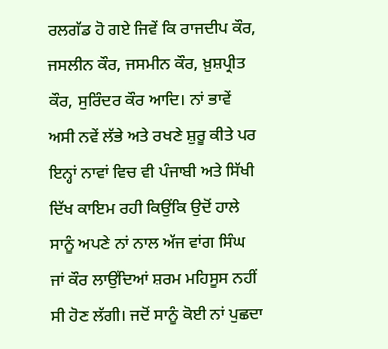ਰਲਗੱਡ ਹੋ ਗਏ ਜਿਵੇਂ ਕਿ ਰਾਜਦੀਪ ਕੌਰ, ਜਸਲੀਨ ਕੌਰ, ਜਸਮੀਨ ਕੌਰ, ਖ਼ੁਸ਼ਪ੍ਰੀਤ ਕੌਰ, ਸੁਰਿੰਦਰ ਕੌਰ ਆਦਿ। ਨਾਂ ਭਾਵੇਂ ਅਸੀ ਨਵੇਂ ਲੱਭੇ ਅਤੇ ਰਖਣੇ ਸ਼ੁਰੂ ਕੀਤੇ ਪਰ ਇਨ੍ਹਾਂ ਨਾਵਾਂ ਵਿਚ ਵੀ ਪੰਜਾਬੀ ਅਤੇ ਸਿੱਖੀ ਦਿੱਖ ਕਾਇਮ ਰਹੀ ਕਿਉਂਕਿ ਉਦੋਂ ਹਾਲੇ ਸਾਨੂੰ ਅਪਣੇ ਨਾਂ ਨਾਲ ਅੱਜ ਵਾਂਗ ਸਿੰਘ ਜਾਂ ਕੌਰ ਲਾਉਂਦਿਆਂ ਸ਼ਰਮ ਮਹਿਸੂਸ ਨਹੀਂ ਸੀ ਹੋਣ ਲੱਗੀ। ਜਦੋਂ ਸਾਨੂੰ ਕੋਈ ਨਾਂ ਪੁਛਦਾ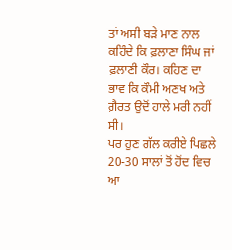ਤਾਂ ਅਸੀ ਬੜੇ ਮਾਣ ਨਾਲ ਕਹਿੰਦੇ ਕਿ ਫ਼ਲਾਣਾ ਸਿੰਘ ਜਾਂ ਫ਼ਲਾਣੀ ਕੌਰ। ਕਹਿਣ ਦਾ ਭਾਵ ਕਿ ਕੌਮੀ ਅਣਖ ਅਤੇ ਗ਼ੈਰਤ ਉਦੋਂ ਹਾਲੇ ਮਰੀ ਨਹੀਂ ਸੀ।
ਪਰ ਹੁਣ ਗੱਲ ਕਰੀਏ ਪਿਛਲੇ 20-30 ਸਾਲਾਂ ਤੋਂ ਹੋਂਦ ਵਿਚ ਆ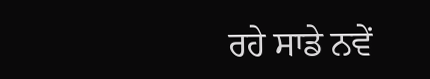ਰਹੇ ਸਾਡੇ ਨਵੇਂ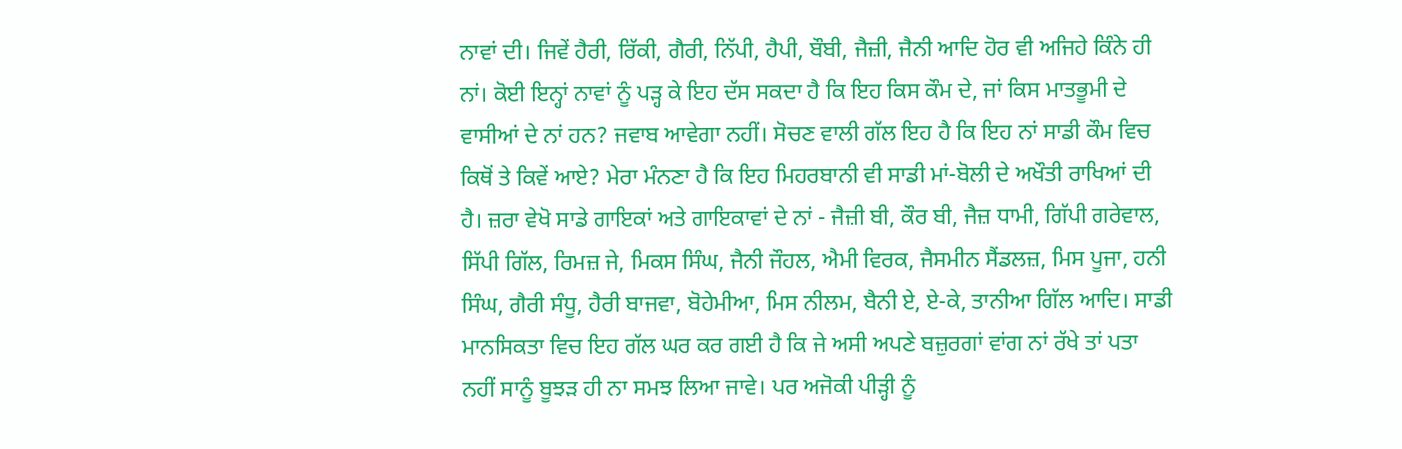ਨਾਵਾਂ ਦੀ। ਜਿਵੇਂ ਹੈਰੀ, ਰਿੱਕੀ, ਗੈਰੀ, ਨਿੱਪੀ, ਹੈਪੀ, ਬੌਬੀ, ਜੈਜ਼ੀ, ਜੈਨੀ ਆਦਿ ਹੋਰ ਵੀ ਅਜਿਹੇ ਕਿੰਨੇ ਹੀ ਨਾਂ। ਕੋਈ ਇਨ੍ਹਾਂ ਨਾਵਾਂ ਨੂੰ ਪੜ੍ਹ ਕੇ ਇਹ ਦੱਸ ਸਕਦਾ ਹੈ ਕਿ ਇਹ ਕਿਸ ਕੌਮ ਦੇ, ਜਾਂ ਕਿਸ ਮਾਤਭੂਮੀ ਦੇ ਵਾਸੀਆਂ ਦੇ ਨਾਂ ਹਨ? ਜਵਾਬ ਆਵੇਗਾ ਨਹੀਂ। ਸੋਚਣ ਵਾਲੀ ਗੱਲ ਇਹ ਹੈ ਕਿ ਇਹ ਨਾਂ ਸਾਡੀ ਕੌਮ ਵਿਚ ਕਿਥੋਂ ਤੇ ਕਿਵੇਂ ਆਏ? ਮੇਰਾ ਮੰਨਣਾ ਹੈ ਕਿ ਇਹ ਮਿਹਰਬਾਨੀ ਵੀ ਸਾਡੀ ਮਾਂ-ਬੋਲੀ ਦੇ ਅਖੌਤੀ ਰਾਖਿਆਂ ਦੀ ਹੈ। ਜ਼ਰਾ ਵੇਖੋ ਸਾਡੇ ਗਾਇਕਾਂ ਅਤੇ ਗਾਇਕਾਵਾਂ ਦੇ ਨਾਂ - ਜੈਜ਼ੀ ਬੀ, ਕੌਰ ਬੀ, ਜੈਜ਼ ਧਾਮੀ, ਗਿੱਪੀ ਗਰੇਵਾਲ, ਸਿੱਪੀ ਗਿੱਲ, ਰਿਮਜ਼ ਜੇ, ਮਿਕਸ ਸਿੰਘ, ਜੈਨੀ ਜੌਹਲ, ਐਮੀ ਵਿਰਕ, ਜੈਸਮੀਨ ਸੈਂਡਲਜ਼, ਮਿਸ ਪੂਜਾ, ਹਨੀ ਸਿੰਘ, ਗੈਰੀ ਸੰਧੂ, ਹੈਰੀ ਬਾਜਵਾ, ਬੋਹੇਮੀਆ, ਮਿਸ ਨੀਲਮ, ਬੈਨੀ ਏ, ਏ-ਕੇ, ਤਾਨੀਆ ਗਿੱਲ ਆਦਿ। ਸਾਡੀ ਮਾਨਸਿਕਤਾ ਵਿਚ ਇਹ ਗੱਲ ਘਰ ਕਰ ਗਈ ਹੈ ਕਿ ਜੇ ਅਸੀ ਅਪਣੇ ਬਜ਼ੁਰਗਾਂ ਵਾਂਗ ਨਾਂ ਰੱਖੇ ਤਾਂ ਪਤਾ ਨਹੀਂ ਸਾਨੂੰ ਬੂਝੜ ਹੀ ਨਾ ਸਮਝ ਲਿਆ ਜਾਵੇ। ਪਰ ਅਜੋਕੀ ਪੀੜ੍ਹੀ ਨੂੰ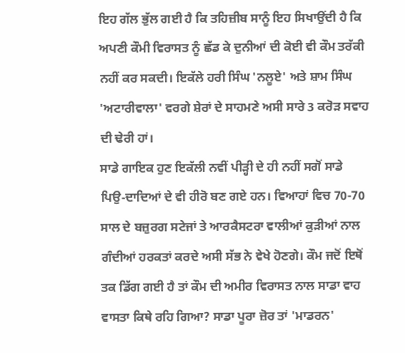ਇਹ ਗੱਲ ਭੁੱਲ ਗਈ ਹੈ ਕਿ ਤਹਿਜ਼ੀਬ ਸਾਨੂੰ ਇਹ ਸਿਖਾਉਂਦੀ ਹੈ ਕਿ ਅਪਣੀ ਕੌਮੀ ਵਿਰਾਸਤ ਨੂੰ ਛੱਡ ਕੇ ਦੁਨੀਆਂ ਦੀ ਕੋਈ ਵੀ ਕੌਮ ਤਰੱਕੀ ਨਹੀਂ ਕਰ ਸਕਦੀ। ਇਕੱਲੇ ਹਰੀ ਸਿੰਘ 'ਨਲੂਏ' ਅਤੇ ਸ਼ਾਮ ਸਿੰਘ 'ਅਟਾਰੀਵਾਲਾ' ਵਰਗੇ ਸ਼ੇਰਾਂ ਦੇ ਸਾਹਮਣੇ ਅਸੀ ਸਾਰੇ 3 ਕਰੋੜ ਸਵਾਹ ਦੀ ਢੇਰੀ ਹਾਂ।
ਸਾਡੇ ਗਾਇਕ ਹੁਣ ਇਕੱਲੀ ਨਵੀਂ ਪੀੜ੍ਹੀ ਦੇ ਹੀ ਨਹੀਂ ਸਗੋਂ ਸਾਡੇ ਪਿਉ-ਦਾਦਿਆਂ ਦੇ ਵੀ ਹੀਰੋ ਬਣ ਗਏ ਹਨ। ਵਿਆਹਾਂ ਵਿਚ 70-70 ਸਾਲ ਦੇ ਬਜ਼ੁਰਗ ਸਟੇਜਾਂ ਤੇ ਆਰਕੈਸਟਰਾ ਵਾਲੀਆਂ ਕੁੜੀਆਂ ਨਾਲ ਗੰਦੀਆਂ ਹਰਕਤਾਂ ਕਰਦੇ ਅਸੀ ਸੱਭ ਨੇ ਵੇਖੇ ਹੋਣਗੇ। ਕੌਮ ਜਦੋਂ ਇਥੋਂ ਤਕ ਡਿੱਗ ਗਈ ਹੈ ਤਾਂ ਕੌਮ ਦੀ ਅਮੀਰ ਵਿਰਾਸਤ ਨਾਲ ਸਾਡਾ ਵਾਹ ਵਾਸਤਾ ਕਿਥੇ ਰਹਿ ਗਿਆ? ਸਾਡਾ ਪੂਰਾ ਜ਼ੋਰ ਤਾਂ 'ਮਾਡਰਨ'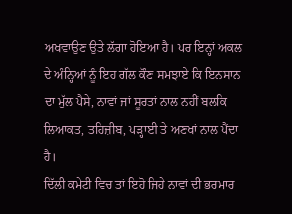ਅਖਵਾਉਣ ਉਤੇ ਲੱਗਾ ਹੋਇਆ ਹੈ। ਪਰ ਇਨ੍ਹਾਂ ਅਕਲ ਦੇ ਅੰਨ੍ਹਿਆਂ ਨੂੰ ਇਹ ਗੱਲ ਕੌਣ ਸਮਝਾਏ ਕਿ ਇਨਸਾਨ ਦਾ ਮੁੱਲ ਪੈਸੇ, ਨਾਵਾਂ ਜਾਂ ਸੂਰਤਾਂ ਨਾਲ ਨਹੀਂ ਬਲਕਿ ਲਿਆਕਤ, ਤਹਿਜ਼ੀਬ, ਪੜ੍ਹਾਈ ਤੇ ਅਣਖਾਂ ਨਾਲ ਪੈਂਦਾ ਹੈ।
ਦਿੱਲੀ ਕਮੇਟੀ ਵਿਚ ਤਾਂ ਇਹੋ ਜਿਹੇ ਨਾਵਾਂ ਦੀ ਭਰਮਾਰ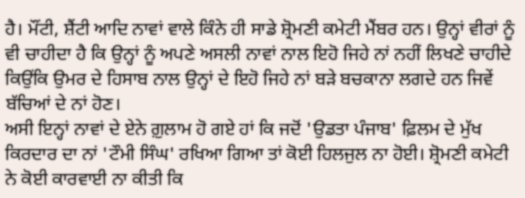ਹੈ। ਮੌਂਟੀ, ਸ਼ੈਂਟੀ ਆਦਿ ਨਾਵਾਂ ਵਾਲੇ ਕਿੰਨੇ ਹੀ ਸਾਡੇ ਸ਼੍ਰੋਮਣੀ ਕਮੇਟੀ ਮੈਂਬਰ ਹਨ। ਉਨ੍ਹਾਂ ਵੀਰਾਂ ਨੂੰ ਵੀ ਚਾਹੀਦਾ ਹੈ ਕਿ ਉਨ੍ਹਾਂ ਨੂੰ ਅਪਣੇ ਅਸਲੀ ਨਾਵਾਂ ਨਾਲ ਇਹੋ ਜਿਹੇ ਨਾਂ ਨਹੀਂ ਲਿਖਣੇ ਚਾਹੀਦੇ ਕਿਉਂਕਿ ਉਮਰ ਦੇ ਹਿਸਾਬ ਨਾਲ ਉਨ੍ਹਾਂ ਦੇ ਇਹੋ ਜਿਹੇ ਨਾਂ ਬੜੇ ਬਚਕਾਨਾ ਲਗਦੇ ਹਨ ਜਿਵੇਂ ਬੱਚਿਆਂ ਦੇ ਨਾਂ ਹੋਣ।
ਅਸੀ ਇਨ੍ਹਾਂ ਨਾਵਾਂ ਦੇ ਏਨੇ ਗ਼ੁਲਾਮ ਹੋ ਗਏ ਹਾਂ ਕਿ ਜਦੋਂ 'ਉਡਤਾ ਪੰਜਾਬ' ਫ਼ਿਲਮ ਦੇ ਮੁੱਖ ਕਿਰਦਾਰ ਦਾ ਨਾਂ 'ਟੌਮੀ ਸਿੰਘ' ਰਖਿਆ ਗਿਆ ਤਾਂ ਕੋਈ ਹਿਲਜੁਲ ਨਾ ਹੋਈ। ਸ਼੍ਰੋਮਣੀ ਕਮੇਟੀ ਨੇ ਕੋਈ ਕਾਰਵਾਈ ਨਾ ਕੀਤੀ ਕਿ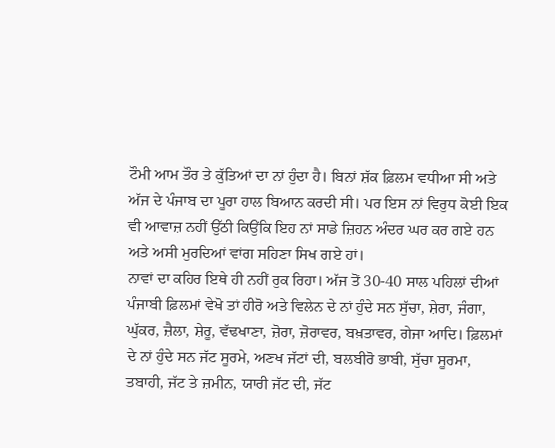ਟੌਮੀ ਆਮ ਤੌਰ ਤੇ ਕੁੱਤਿਆਂ ਦਾ ਨਾਂ ਹੁੰਦਾ ਹੈ। ਬਿਨਾਂ ਸ਼ੱਕ ਫ਼ਿਲਮ ਵਧੀਆ ਸੀ ਅਤੇ ਅੱਜ ਦੇ ਪੰਜਾਬ ਦਾ ਪੂਰਾ ਹਾਲ ਬਿਆਨ ਕਰਦੀ ਸੀ। ਪਰ ਇਸ ਨਾਂ ਵਿਰੁਧ ਕੋਈ ਇਕ ਵੀ ਆਵਾਜ਼ ਨਹੀਂ ਉੱਠੀ ਕਿਉਂਕਿ ਇਹ ਨਾਂ ਸਾਡੇ ਜ਼ਿਹਨ ਅੰਦਰ ਘਰ ਕਰ ਗਏ ਹਨ ਅਤੇ ਅਸੀ ਮੁਰਦਿਆਂ ਵਾਂਗ ਸਹਿਣਾ ਸਿਖ ਗਏ ਹਾਂ।
ਨਾਵਾਂ ਦਾ ਕਹਿਰ ਇਥੇ ਹੀ ਨਹੀਂ ਰੁਕ ਰਿਹਾ। ਅੱਜ ਤੋਂ 30-40 ਸਾਲ ਪਹਿਲਾਂ ਦੀਆਂ ਪੰਜਾਬੀ ਫ਼ਿਲਮਾਂ ਵੇਖੋ ਤਾਂ ਹੀਰੋ ਅਤੇ ਵਿਲੇਨ ਦੇ ਨਾਂ ਹੁੰਦੇ ਸਨ ਸੁੱਚਾ, ਸ਼ੇਰਾ, ਜੰਗਾ, ਘੁੱਕਰ, ਜ਼ੈਲਾ, ਸ਼ੇਰੂ, ਵੱਢਖਾਣਾ, ਜ਼ੋਰਾ, ਜ਼ੋਰਾਵਰ, ਬਖ਼ਤਾਵਰ, ਗੇਜਾ ਆਦਿ। ਫ਼ਿਲਮਾਂ ਦੇ ਨਾਂ ਹੁੰਦੇ ਸਨ ਜੱਟ ਸੂਰਮੇ, ਅਣਖ ਜੱਟਾਂ ਦੀ, ਬਲਬੀਰੋ ਭਾਬੀ, ਸੁੱਚਾ ਸੂਰਮਾ, ਤਬਾਹੀ, ਜੱਟ ਤੇ ਜ਼ਮੀਨ, ਯਾਰੀ ਜੱਟ ਦੀ, ਜੱਟ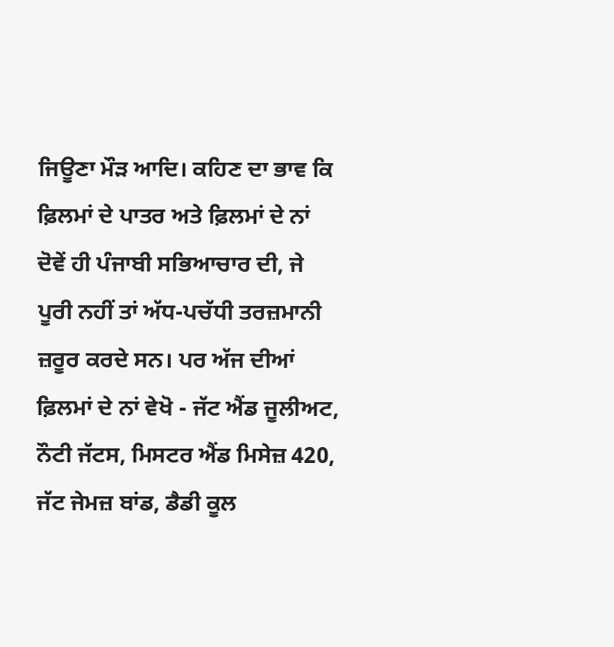ਜਿਊਣਾ ਮੌੜ ਆਦਿ। ਕਹਿਣ ਦਾ ਭਾਵ ਕਿ ਫ਼ਿਲਮਾਂ ਦੇ ਪਾਤਰ ਅਤੇ ਫ਼ਿਲਮਾਂ ਦੇ ਨਾਂ ਦੋਵੇਂ ਹੀ ਪੰਜਾਬੀ ਸਭਿਆਚਾਰ ਦੀ, ਜੇ ਪੂਰੀ ਨਹੀਂ ਤਾਂ ਅੱਧ-ਪਚੱਧੀ ਤਰਜ਼ਮਾਨੀ ਜ਼ਰੂਰ ਕਰਦੇ ਸਨ। ਪਰ ਅੱਜ ਦੀਆਂ ਫ਼ਿਲਮਾਂ ਦੇ ਨਾਂ ਵੇਖੋ - ਜੱਟ ਐਂਡ ਜੂਲੀਅਟ, ਨੌਟੀ ਜੱਟਸ, ਮਿਸਟਰ ਐਂਡ ਮਿਸੇਜ਼ 420, ਜੱਟ ਜੇਮਜ਼ ਬਾਂਡ, ਡੈਡੀ ਕੂਲ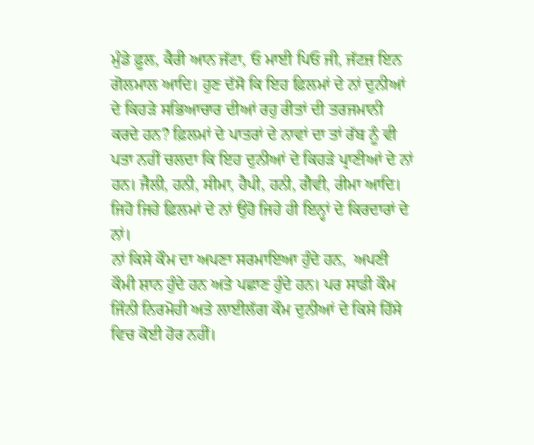ਮੁੰਡੇ ਫ਼ੂਲ, ਕੈਰੀ ਆਨ ਜੱਟਾ, ਓ ਮਾਈ ਪਿਓ ਜੀ, ਜੱਟਜ਼ ਇਨ ਗੋਲਮਾਲ ਆਦਿ। ਹੁਣ ਦੱਸੋ ਕਿ ਇਹ ਫ਼ਿਲਮਾਂ ਦੇ ਨਾਂ ਦੁਨੀਆਂ ਦੇ ਕਿਹੜੇ ਸਭਿਆਚਾਰ ਦੀਆਂ ਰਹੁ ਰੀਤਾਂ ਦੀ ਤਰਜਮਾਨੀ ਕਰਦੇ ਹਨ? ਫ਼ਿਲਮਾਂ ਦੇ ਪਾਤਰਾਂ ਦੇ ਨਾਵਾਂ ਦਾ ਤਾਂ ਰੱਬ ਨੂੰ ਵੀ ਪਤਾ ਨਹੀਂ ਚਲਦਾ ਕਿ ਇਹ ਦੁਨੀਆਂ ਦੇ ਕਿਹੜੇ ਪ੍ਰਾਣੀਆਂ ਦੇ ਨਾਂ ਹਨ। ਜੈਲੀ, ਹਨੀ, ਸੀਮਾ, ਹੈਪੀ, ਹਨੀ, ਗੈਵੀ, ਰੀਮਾ ਆਦਿ। ਜਿਹੋ ਜਿਹੇ ਫ਼ਿਲਮਾਂ ਦੇ ਨਾਂ ਉਹੋ ਜਿਹੇ ਹੀ ਇਨ੍ਹਾਂ ਦੇ ਕਿਰਦਾਰਾਂ ਦੇ ਨਾਂ।
ਨਾਂ ਕਿਸੇ ਕੌਮ ਦਾ ਅਪਣਾ ਸਰਮਾਇਆ ਹੁੰਦੇ ਹਨ,  ਅਪਣੀ ਕੌਮੀ ਸ਼ਾਨ ਹੁੰਦੇ ਹਨ ਅਤੇ ਪਛਾਣ ਹੁੰਦੇ ਹਨ। ਪਰ ਸਾਡੀ ਕੌਮ ਜਿੰਨੀ ਨਿਰਮੋਹੀ ਅਤੇ ਲਾਈਲੱਗ ਕੌਮ ਦੁਨੀਆਂ ਦੇ ਕਿਸੇ ਹਿੱਸੇ ਵਿਚ ਕੋਈ ਹੋਰ ਨਹੀਂ।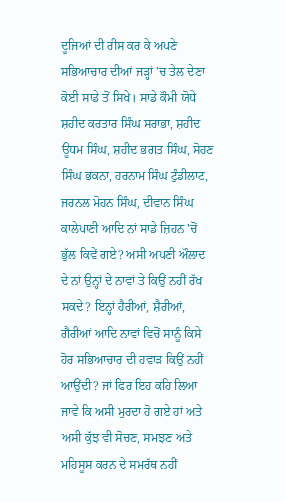ਦੂਜਿਆਂ ਦੀ ਰੀਸ ਕਰ ਕੇ ਅਪਣੇ ਸਭਿਆਚਾਰ ਦੀਆਂ ਜੜ੍ਹਾਂ 'ਚ ਤੇਲ ਦੇਣਾ ਕੋਈ ਸਾਡੇ ਤੋਂ ਸਿਖੇ। ਸਾਡੇ ਕੌਮੀ ਯੋਧੇ ਸ਼ਹੀਦ ਕਰਤਾਰ ਸਿੰਘ ਸਰਾਭਾ, ਸ਼ਹੀਦ ਊਧਮ ਸਿੰਘ, ਸ਼ਹੀਦ ਭਗਤ ਸਿੰਘ, ਸੋਹਣ ਸਿੰਘ ਭਕਨਾ, ਹਰਨਾਮ ਸਿੰਘ ਟੁੰਡੀਲਾਟ, ਜਰਨਲ ਮੋਹਨ ਸਿੰਘ, ਦੀਵਾਨ ਸਿੰਘ ਕਾਲੇਪਾਣੀ ਆਦਿ ਨਾਂ ਸਾਡੇ ਜ਼ਿਹਨ 'ਚੋਂ ਭੁੱਲ ਕਿਵੇਂ ਗਏ? ਅਸੀ ਅਪਣੀ ਔਲਾਦ ਦੇ ਨਾਂ ਉਨ੍ਹਾਂ ਦੇ ਨਾਵਾਂ ਤੇ ਕਿਉਂ ਨਹੀਂ ਰੱਖ ਸਕਦੇ? ਇਨ੍ਹਾਂ ਹੈਰੀਆਂ, ਸ਼ੈਰੀਆਂ, ਗੈਰੀਆਂ ਆਦਿ ਨਾਵਾਂ ਵਿਚੋਂ ਸਾਨੂੰ ਕਿਸੇ ਹੋਰ ਸਭਿਆਚਾਰ ਦੀ ਹਵਾੜ ਕਿਉਂ ਨਹੀਂ ਆਉਂਦੀ? ਜਾਂ ਫਿਰ ਇਹ ਕਹਿ ਲਿਆ ਜਾਵੇ ਕਿ ਅਸੀ ਮੁਰਦਾ ਹੋ ਗਏ ਹਾਂ ਅਤੇ ਅਸੀ ਕੁੱਝ ਵੀ ਸੋਚਣ, ਸਮਝਣ ਅਤੇ ਮਹਿਸੂਸ ਕਰਨ ਦੇ ਸਮਰੱਥ ਨਹੀਂ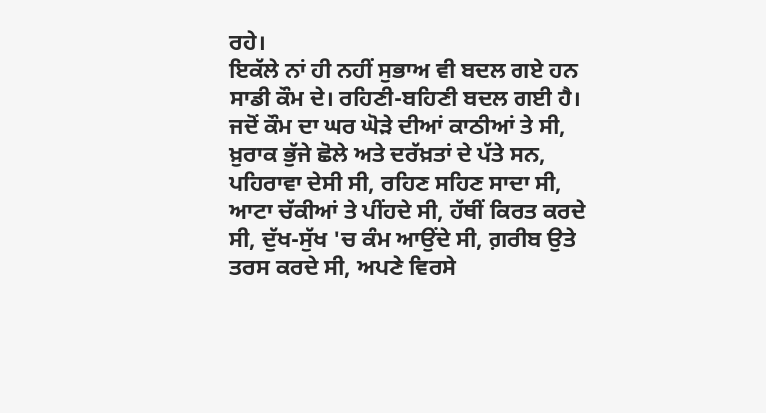ਰਹੇ।
ਇਕੱਲੇ ਨਾਂ ਹੀ ਨਹੀਂ ਸੁਭਾਅ ਵੀ ਬਦਲ ਗਏ ਹਨ ਸਾਡੀ ਕੌਮ ਦੇ। ਰਹਿਣੀ-ਬਹਿਣੀ ਬਦਲ ਗਈ ਹੈ। ਜਦੋਂ ਕੌਮ ਦਾ ਘਰ ਘੋੜੇ ਦੀਆਂ ਕਾਠੀਆਂ ਤੇ ਸੀ, ਖ਼ੁਰਾਕ ਭੁੱਜੇ ਛੋਲੇ ਅਤੇ ਦਰੱਖ਼ਤਾਂ ਦੇ ਪੱਤੇ ਸਨ, ਪਹਿਰਾਵਾ ਦੇਸੀ ਸੀ, ਰਹਿਣ ਸਹਿਣ ਸਾਦਾ ਸੀ, ਆਟਾ ਚੱਕੀਆਂ ਤੇ ਪੀਂਹਦੇ ਸੀ, ਹੱਥੀਂ ਕਿਰਤ ਕਰਦੇ ਸੀ, ਦੁੱਖ-ਸੁੱਖ 'ਚ ਕੰਮ ਆਉਂਦੇ ਸੀ, ਗ਼ਰੀਬ ਉਤੇ ਤਰਸ ਕਰਦੇ ਸੀ, ਅਪਣੇ ਵਿਰਸੇ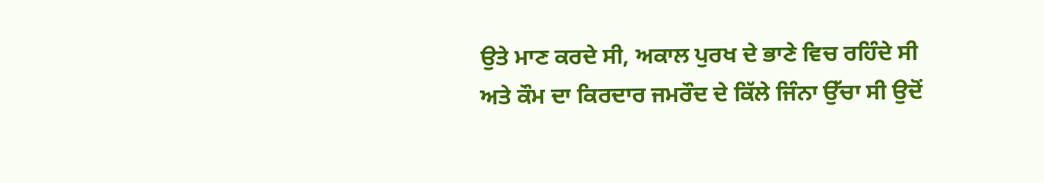ਉਤੇ ਮਾਣ ਕਰਦੇ ਸੀ, ਅਕਾਲ ਪੁਰਖ ਦੇ ਭਾਣੇ ਵਿਚ ਰਹਿੰਦੇ ਸੀ ਅਤੇ ਕੌਮ ਦਾ ਕਿਰਦਾਰ ਜਮਰੌਦ ਦੇ ਕਿੱਲੇ ਜਿੰਨਾ ਉੱਚਾ ਸੀ ਉਦੋਂ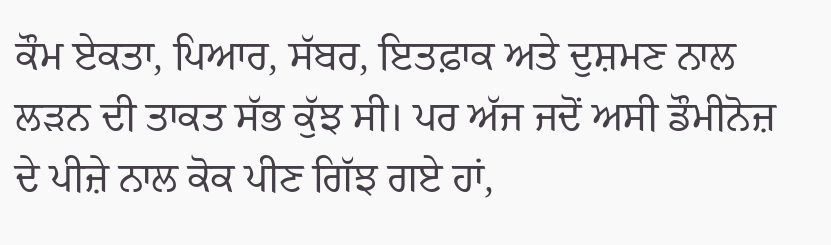ਕੌਮ ਏਕਤਾ, ਪਿਆਰ, ਸੱਬਰ, ਇਤਫ਼ਾਕ ਅਤੇ ਦੁਸ਼ਮਣ ਨਾਲ ਲੜਨ ਦੀ ਤਾਕਤ ਸੱਭ ਕੁੱਝ ਸੀ। ਪਰ ਅੱਜ ਜਦੋਂ ਅਸੀ ਡੌਮੀਨੋਜ਼ ਦੇ ਪੀਜ਼ੇ ਨਾਲ ਕੋਕ ਪੀਣ ਗਿੱਝ ਗਏ ਹਾਂ,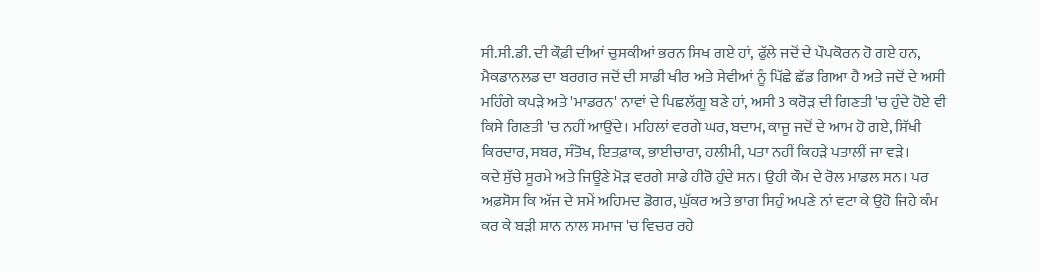ਸੀ.ਸੀ.ਡੀ. ਦੀ ਕੌਫ਼ੀ ਦੀਆਂ ਚੁਸਕੀਆਂ ਭਰਨ ਸਿਖ ਗਏ ਹਾਂ, ਫੁੱਲੇ ਜਦੋਂ ਦੇ ਪੌਪਕੋਰਨ ਹੋ ਗਏ ਹਨ, ਮੈਕਡਾਨਲਡ ਦਾ ਬਰਗਰ ਜਦੋਂ ਦੀ ਸਾਡੀ ਖੀਰ ਅਤੇ ਸੇਵੀਆਂ ਨੂੰ ਪਿੱਛੇ ਛੱਡ ਗਿਆ ਹੈ ਅਤੇ ਜਦੋਂ ਦੇ ਅਸੀ ਮਹਿੰਗੇ ਕਪੜੇ ਅਤੇ 'ਮਾਡਰਨ' ਨਾਵਾਂ ਦੇ ਪਿਛਲੱਗੂ ਬਣੇ ਹਾਂ, ਅਸੀ 3 ਕਰੋੜ ਦੀ ਗਿਣਤੀ 'ਚ ਹੁੰਦੇ ਹੋਏ ਵੀ ਕਿਸੇ ਗਿਣਤੀ 'ਚ ਨਹੀਂ ਆਉਂਦੇ। ਮਹਿਲਾਂ ਵਰਗੇ ਘਰ, ਬਦਾਮ, ਕਾਜੂ ਜਦੋਂ ਦੇ ਆਮ ਹੋ ਗਏ, ਸਿੱਖੀ ਕਿਰਦਾਰ, ਸਬਰ, ਸੰਤੋਖ, ਇਤਫ਼ਾਕ, ਭਾਈਚਾਰਾ, ਹਲੀਮੀ, ਪਤਾ ਨਹੀਂ ਕਿਹੜੇ ਪਤਾਲੀਂ ਜਾ ਵੜੇ।
ਕਦੇ ਸੁੱਚੇ ਸੂਰਮੇ ਅਤੇ ਜਿਊਣੇ ਮੋੜ ਵਰਗੇ ਸਾਡੇ ਹੀਰੋ ਹੁੰਦੇ ਸਨ। ਉਹੀ ਕੌਮ ਦੇ ਰੋਲ ਮਾਡਲ ਸਨ। ਪਰ ਅਫ਼ਸੋਸ ਕਿ ਅੱਜ ਦੇ ਸਮੇਂ ਅਹਿਮਦ ਡੋਗਰ, ਘੁੱਕਰ ਅਤੇ ਭਾਗ ਸਿਹੁੰ ਅਪਣੇ ਨਾਂ ਵਟਾ ਕੇ ਉਹੋ ਜਿਹੇ ਕੰਮ ਕਰ ਕੇ ਬੜੀ ਸ਼ਾਨ ਨਾਲ ਸਮਾਜ 'ਚ ਵਿਚਰ ਰਹੇ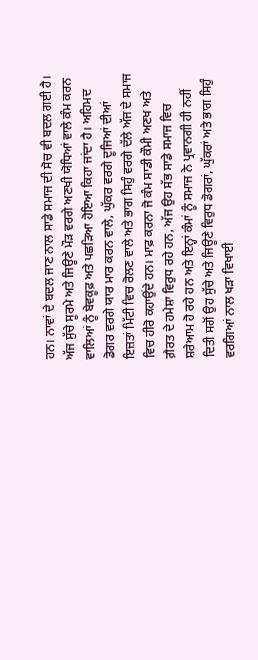ਹਨ। ਨਾਵਾਂ ਦੇ ਬਦਲ ਜਾਣ ਨਾਲ ਸਾਡੇ ਸਮਾਜ ਦੀ ਸੋਚ ਵੀ ਬਦਲ ਗਈ ਹੈ। ਅੱਜ ਸੁੱਚੇ ਸੂਰਮੇ ਅਤੇ ਜਿਊਣੇ ਮੌੜ ਵਰਗੇ ਅਣਖੀ ਯੋਧਿਆਂ ਵਾਲੇ ਕੰਮ ਕਰਨ ਵਾਲਿਆਂ ਨੂੰ ਬੇਵਕੂਫ਼ ਅਤੇ ਪਛੜਿਆ ਹੋਇਆ ਕਿਹਾ ਜਾਂਦਾ ਹੈ। ਅਹਿਮਦ ਡੋਗਰ ਵਰਗੇ ਯਾਰ ਮਾਰ ਕਰਨ ਵਾਲੇ, ਘੁੱਕਰ ਵਰਗੇ ਦੂਜਿਆਂ ਦੀਆਂ ਇਜ਼ਤਾਂ ਮਿੱਟੀ ਵਿਚ ਰੋਲਣ ਵਾਲੇ ਅਤੇ ਭਾਗ ਸਿਹੁੰ ਵਰਗੇ ਦੱਲੇ ਅੱਜ ਦੇ ਸਮਾਜ ਵਿਚ ਹੀਰੋ ਕਹਾਉਂਦੇ ਹਨ। ਮਾਫ਼ ਕਰਨਾ ਜੋ ਕੰਮ ਸਾਡੀ ਕੌਮੀ ਅਣਖ ਅਤੇ ਗ਼ੈਰਤ ਦੇ ਹਮੇਸ਼ਾ ਵਿਰੁਧ ਰਹੇ ਹਨ, ਅੱਜ ਉਹ ਸੱਭ ਸਾਡੇ ਸਮਾਜ ਵਿਚ ਸ਼ਰੇਆਮ ਹੋ ਰਹੇ ਹਨ ਅਤੇ ਇਨ੍ਹਾਂ ਕੰਮਾਂ ਨੂੰ ਸਮਾਜ ਨੇ ਪ੍ਰਵਾਨਗੀ ਹੀ ਨਹੀਂ ਦਿਤੀ ਸਗੋਂ ਉਹ ਸੁੱਚੇ ਅਤੇ ਜਿਊਣੇ ਵਿਰੁਧ ਡੋਗਰਾਂ, ਘੁੱਕਰਾਂ ਅਤੇ ਭਾਗ ਸਿਹੁੰ ਵਰਗਿਆਂ ਨਾਲ ਖੜਾ ਵਿਖਾਈ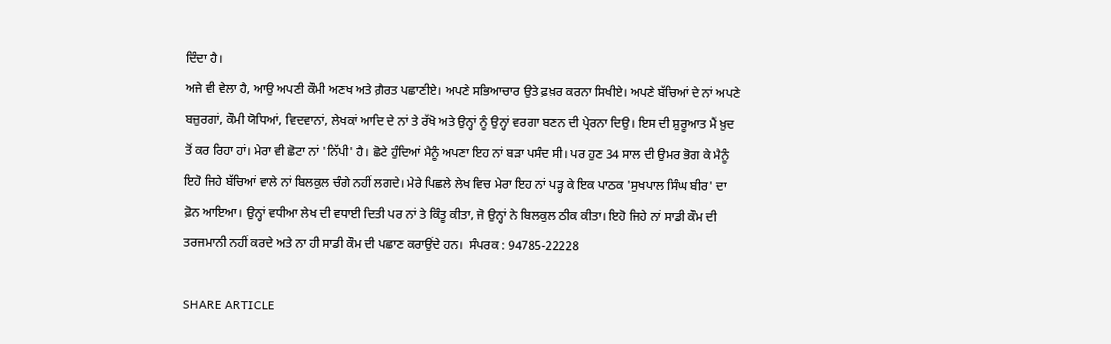ਦਿੰਦਾ ਹੈ।
ਅਜੇ ਵੀ ਵੇਲਾ ਹੈ, ਆਉ ਅਪਣੀ ਕੌਮੀ ਅਣਖ ਅਤੇ ਗ਼ੈਰਤ ਪਛਾਣੀਏ। ਅਪਣੇ ਸਭਿਆਚਾਰ ਉਤੇ ਫ਼ਖ਼ਰ ਕਰਨਾ ਸਿਖੀਏ। ਅਪਣੇ ਬੱਚਿਆਂ ਦੇ ਨਾਂ ਅਪਣੇ ਬਜ਼ੁਰਗਾਂ, ਕੌਮੀ ਯੋਧਿਆਂ, ਵਿਦਵਾਨਾਂ, ਲੇਖਕਾਂ ਆਦਿ ਦੇ ਨਾਂ ਤੇ ਰੱਖੋ ਅਤੇ ਉਨ੍ਹਾਂ ਨੂੰ ਉਨ੍ਹਾਂ ਵਰਗਾ ਬਣਨ ਦੀ ਪ੍ਰੇਰਨਾ ਦਿਉ। ਇਸ ਦੀ ਸ਼ੁਰੂਆਤ ਮੈਂ ਖ਼ੁਦ ਤੋਂ ਕਰ ਰਿਹਾ ਹਾਂ। ਮੇਰਾ ਵੀ ਛੋਟਾ ਨਾਂ 'ਨਿੱਪੀ' ਹੈ। ਛੋਟੇ ਹੁੰਦਿਆਂ ਮੈਨੂੰ ਅਪਣਾ ਇਹ ਨਾਂ ਬੜਾ ਪਸੰਦ ਸੀ। ਪਰ ਹੁਣ 34 ਸਾਲ ਦੀ ਉਮਰ ਭੋਗ ਕੇ ਮੈਨੂੰ ਇਹੋ ਜਿਹੇ ਬੱਚਿਆਂ ਵਾਲੇ ਨਾਂ ਬਿਲਕੁਲ ਚੰਗੇ ਨਹੀਂ ਲਗਦੇ। ਮੇਰੇ ਪਿਛਲੇ ਲੇਖ ਵਿਚ ਮੇਰਾ ਇਹ ਨਾਂ ਪੜ੍ਹ ਕੇ ਇਕ ਪਾਠਕ 'ਸੁਖਪਾਲ ਸਿੰਘ ਬੀਰ' ਦਾ ਫ਼ੋਨ ਆਇਆ। ਉਨ੍ਹਾਂ ਵਧੀਆ ਲੇਖ ਦੀ ਵਧਾਈ ਦਿਤੀ ਪਰ ਨਾਂ ਤੇ ਕਿੰਤੂ ਕੀਤਾ, ਜੋ ਉਨ੍ਹਾਂ ਨੇ ਬਿਲਕੁਲ ਠੀਕ ਕੀਤਾ। ਇਹੋ ਜਿਹੇ ਨਾਂ ਸਾਡੀ ਕੌਮ ਦੀ ਤਰਜਮਾਨੀ ਨਹੀਂ ਕਰਦੇ ਅਤੇ ਨਾ ਹੀ ਸਾਡੀ ਕੌਮ ਦੀ ਪਛਾਣ ਕਰਾਉਂਦੇ ਹਨ।  ਸੰਪਰਕ : 94785-22228

SHARE ARTICLE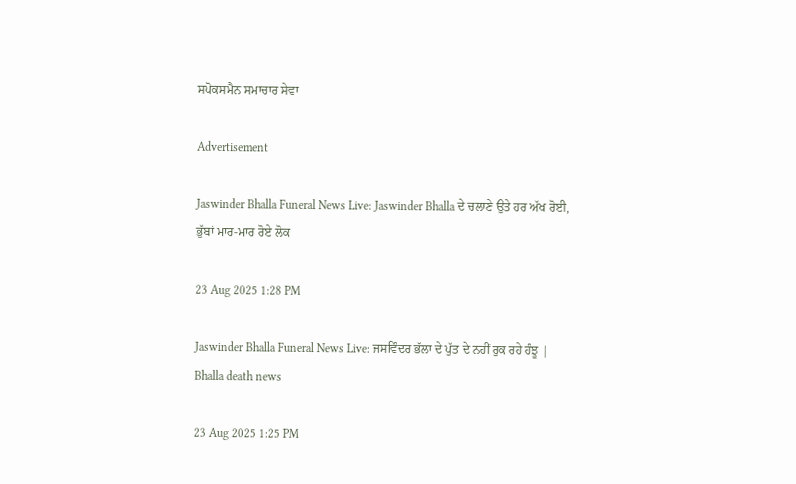ਸਪੋਕਸਮੈਨ ਸਮਾਚਾਰ ਸੇਵਾ

Advertisement

Jaswinder Bhalla Funeral News Live: Jaswinder Bhalla ਦੇ ਚਲਾਣੇ ਉਤੇ ਹਰ ਅੱਖ ਰੋਈ, ਭੁੱਬਾਂ ਮਾਰ-ਮਾਰ ਰੋਏ ਲੋਕ

23 Aug 2025 1:28 PM

Jaswinder Bhalla Funeral News Live: ਜਸਵਿੰਦਰ ਭੱਲਾ ਦੇ ਪੁੱਤ ਦੇ ਨਹੀਂ ਰੁਕ ਰਹੇ ਹੰਝੂ | Bhalla death news

23 Aug 2025 1:25 PM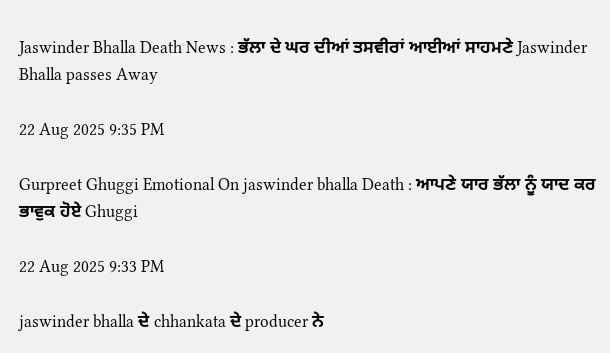Jaswinder Bhalla Death News : ਭੱਲਾ ਦੇ ਘਰ ਦੀਆਂ ਤਸਵੀਰਾਂ ਆਈਆਂ ਸਾਹਮਣੇ Jaswinder Bhalla passes Away

22 Aug 2025 9:35 PM

Gurpreet Ghuggi Emotional On jaswinder bhalla Death : ਆਪਣੇ ਯਾਰ ਭੱਲਾ ਨੂੰ ਯਾਦ ਕਰ ਭਾਵੁਕ ਹੋਏ Ghuggi

22 Aug 2025 9:33 PM

jaswinder bhalla ਦੇ chhankata ਦੇ producer ਨੇ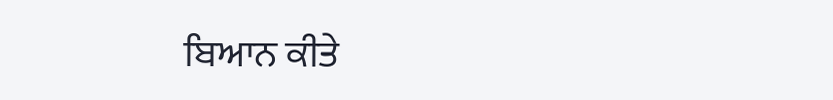ਬਿਆਨ ਕੀਤੇ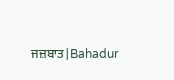ਜਜ਼ਬਾਤ|Bahadur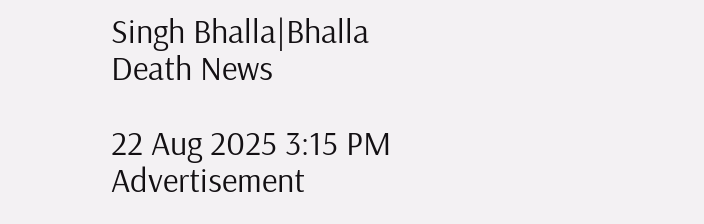Singh Bhalla|Bhalla Death News

22 Aug 2025 3:15 PM
Advertisement